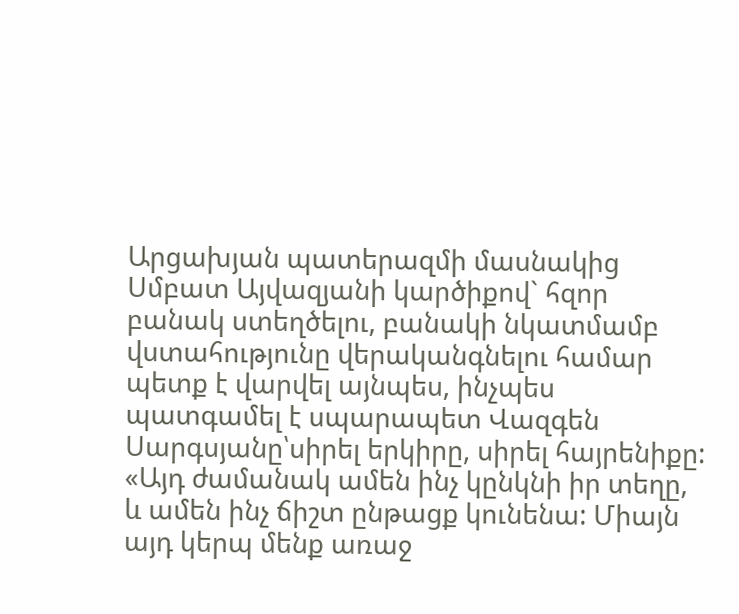Արցախյան պատերազմի մասնակից Սմբատ Այվազյանի կարծիքով` հզոր բանակ ստեղծելու, բանակի նկատմամբ վստահությունը վերականգնելու համար պետք է վարվել այնպես, ինչպես պատգամել է սպարապետ Վազգեն Սարգսյանը՝սիրել երկիրը, սիրել հայրենիքը:
«Այդ ժամանակ ամեն ինչ կընկնի իր տեղը, և ամեն ինչ ճիշտ ընթացք կունենա: Միայն այդ կերպ մենք առաջ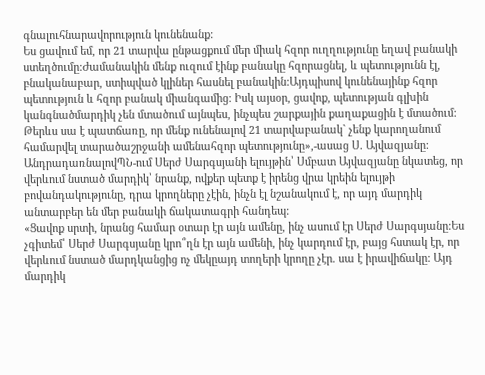գնալուհնարավորություն կունենանք:
Ես ցավում եմ, որ 21 տարվա ընթացքում մեր միակ հզոր ուղղությունը եղավ բանակի ստեղծումը:Ժամանակին մենք ուզում էինք բանակը հզորացնել, և պետությունն էլ, բնականաբար, ստիպված կլիներ հասնել բանակին:Այդպիսով կունենայինք հզոր պետություն և հզոր բանակ միանգամից: Իսկ այսօր, ցավոք, պետության գլխին կանգնածմարդիկ չեն մտածում այնպես, ինչպես շարքային քաղաքացին է մտածում: Թերևս սա է պատճառը, որ մենք ունենալով 21 տարվաբանակ` չենք կարողանում համարվել տարածաշրջանի ամենահզոր պետությունը»,-ասաց Ս. Այվազյանը:
ԱնդրադառնալովՊՆ-ում Սերժ Սարգսյանի ելույթին՝ Սմբատ Այվազյանը նկատեց, որ վերևում նստած մարդիկ՝ նրանք, ովքեր պետք է իրենց վրա կրեին ելույթի բովանդակությունը, դրա կրողները չէին, ինչն էլ նշանակում է, որ այդ մարդիկ անտարբեր են մեր բանակի ճակատագրի հանդեպ:
«Ցավոք սրտի, նրանց համար օտար էր այն ամենը, ինչ ասում էր Սերժ Սարգսյանը:Ես չգիտեմ՝ Սերժ Սարգսյանը կրո՞ղն էր այն ամենի, ինչ կարդում էր, բայց հստակ էր, որ վերևում նստած մարդկանցից ոչ մեկըայդ տողերի կրողը չէր. սա է իրավիճակը: Այդ մարդիկ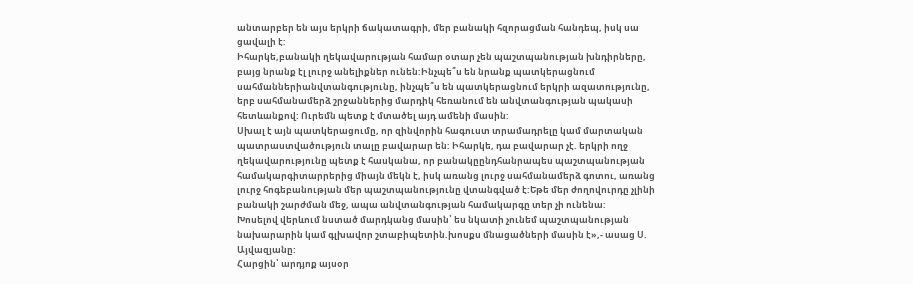անտարբեր են այս երկրի ճակատագրի, մեր բանակի հզորացման հանդեպ, իսկ սա ցավալի է:
Իհարկե,բանակի ղեկավարության համար օտար չեն պաշտպանության խնդիրները, բայց նրանք էլ լուրջ անելիքներ ունեն:Ինչպե՞ս են նրանք պատկերացնում սահմաններիանվտանգությունը, ինչպե՞ս են պատկերացնում երկրի ազատությունը, երբ սահմանամերձ շրջաններից մարդիկ հեռանում են անվտանգության պակասի հետևանքով: Ուրեմն պետք է մտածել այդ ամենի մասին:
Սխալ է այն պատկերացումը, որ զինվորին հագուստ տրամադրելը կամ մարտական պատրաստվածություն տալը բավարար են: Իհարկե, դա բավարար չէ. երկրի ողջ ղեկավարությունը պետք է հասկանա, որ բանակըընդհանրապես պաշտպանության համակարգիտարրերից միայն մեկն է, իսկ առանց լուրջ սահմանամերձ գոտու, առանց լուրջ հոգեբանության մեր պաշտպանությունը վտանգված է:Եթե մեր ժողովուրդը չլինի բանակի շարժման մեջ, ապա անվտանգության համակարգը տեր չի ունենա:
Խոսելով վերևում նստած մարդկանց մասին՝ ես նկատի չունեմ պաշտպանության նախարարին կամ գլխավոր շտաբիպետին.խոսքս մնացածների մասին է»,- ասաց Ս. Այվազյանը:
Հարցին՝ արդյոք այսօր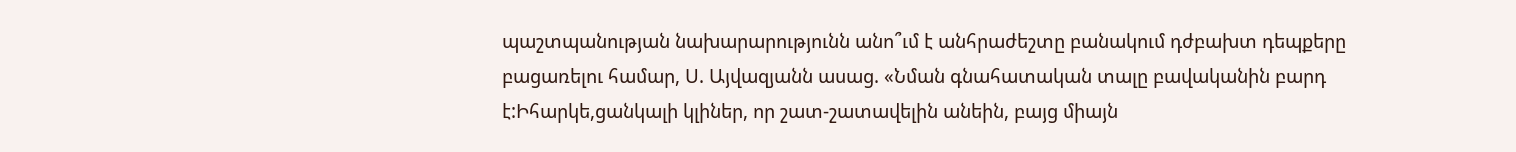պաշտպանության նախարարությունն անո՞ւմ է անհրաժեշտը բանակում դժբախտ դեպքերը բացառելու համար, Ս. Այվազյանն ասաց. «Նման գնահատական տալը բավականին բարդ է:Իհարկե,ցանկալի կլիներ, որ շատ-շատավելին անեին, բայց միայն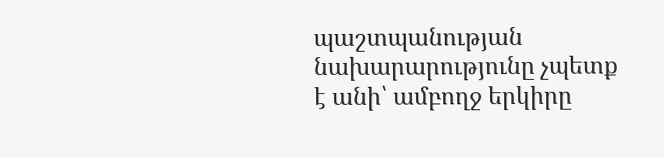պաշտպանության նախարարությունը չպետք է անի՝ ամբողջ երկիրը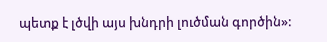պետք է լծվի այս խնդրի լուծման գործին»: